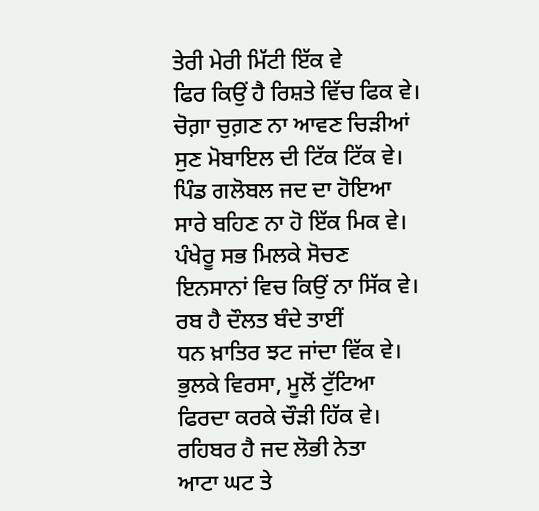ਤੇਰੀ ਮੇਰੀ ਮਿੱਟੀ ਇੱਕ ਵੇ
ਫਿਰ ਕਿਉਂ ਹੈ ਰਿਸ਼ਤੇ ਵਿੱਚ ਫਿਕ ਵੇ।
ਚੋਗ਼ਾ ਚੁਗ਼ਣ ਨਾ ਆਵਣ ਚਿੜੀਆਂ
ਸੁਣ ਮੋਬਾਇਲ ਦੀ ਟਿੱਕ ਟਿੱਕ ਵੇ।
ਪਿੰਡ ਗਲੋਬਲ ਜਦ ਦਾ ਹੋਇਆ
ਸਾਰੇ ਬਹਿਣ ਨਾ ਹੋ ਇੱਕ ਮਿਕ ਵੇ।
ਪੰਖੇਰੂ ਸਭ ਮਿਲਕੇ ਸੋਚਣ
ਇਨਸਾਨਾਂ ਵਿਚ ਕਿਉਂ ਨਾ ਸਿੱਕ ਵੇ।
ਰਬ ਹੈ ਦੌਲਤ ਬੰਦੇ ਤਾਈਂ
ਧਨ ਖ਼ਾਤਿਰ ਝਟ ਜਾਂਦਾ ਵਿੱਕ ਵੇ।
ਭੁਲਕੇ ਵਿਰਸਾ, ਮੂਲੋਂ ਟੁੱਟਿਆ
ਫਿਰਦਾ ਕਰਕੇ ਚੌੜੀ ਹਿੱਕ ਵੇ।
ਰਹਿਬਰ ਹੈ ਜਦ ਲੋਭੀ ਨੇਤਾ
ਆਟਾ ਘਟ ਤੇ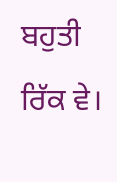ਬਹੁਤੀ ਰਿੱਕ ਵੇ।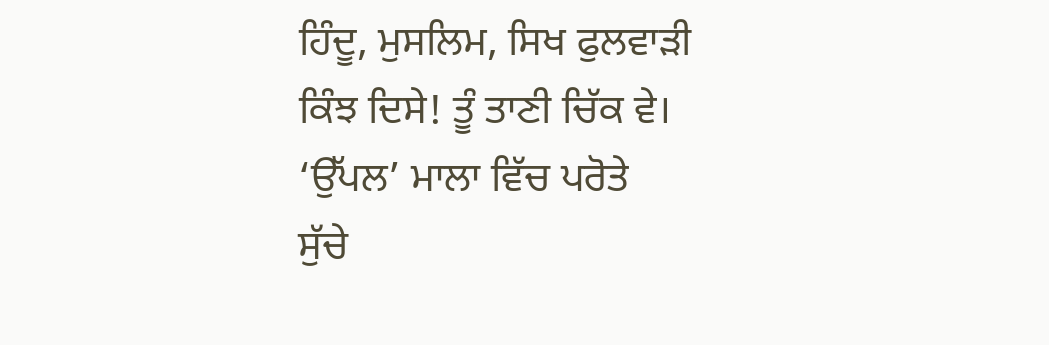ਹਿੰਦੂ, ਮੁਸਲਿਮ, ਸਿਖ ਫੁਲਵਾੜੀ
ਕਿੰਝ ਦਿਸੇ! ਤੂੰ ਤਾਣੀ ਚਿੱਕ ਵੇ।
‘ਉੱਪਲ’ ਮਾਲਾ ਵਿੱਚ ਪਰੋਤੇ
ਸੁੱਚੇ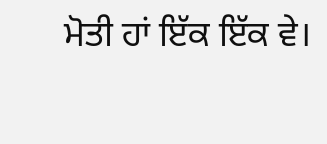ਮੋਤੀ ਹਾਂ ਇੱਕ ਇੱਕ ਵੇ।